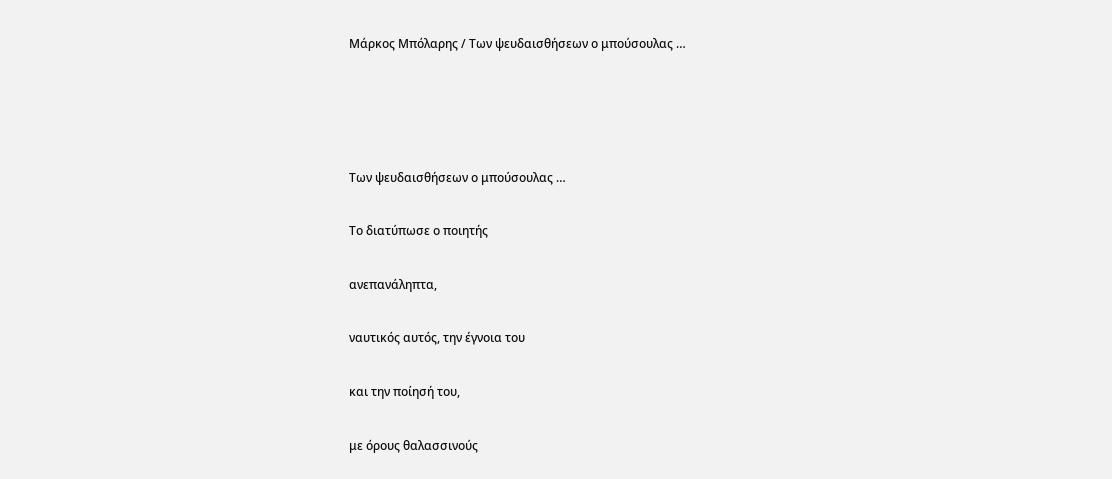Μάρκος Μπόλαρης / Των ψευδαισθήσεων ο μπούσουλας …




Των ψευδαισθήσεων ο μπούσουλας …

Το διατύπωσε ο ποιητής

ανεπανάληπτα,

ναυτικός αυτός, την έγνοια του

και την ποίησή του,

με όρους θαλασσινούς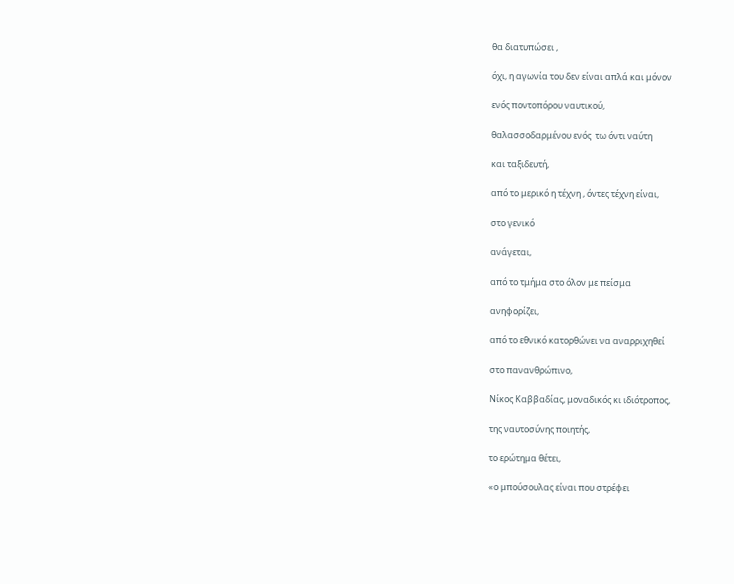θα διατυπώσει ,

όχι, η αγωνία του δεν είναι απλά και μόνον

ενός ποντοπόρου ναυτικού,

θαλασσοδαρμένου ενός  τω όντι ναύτη

και ταξιδευτή,

από το μερικό η τέχνη , όντες τέχνη είναι,

στο γενικό

ανάγεται,

από το τμήμα στο όλον με πείσμα

ανηφορίζει,

από το εθνικό κατορθώνει να αναρριχηθεί

στο πανανθρώπινο,

Νίκος Καββαδίας, μοναδικός κι ιδιότροπος,

της ναυτοσύνης ποιητής,

το ερώτημα θέτει,

«ο μπούσουλας είναι που στρέφει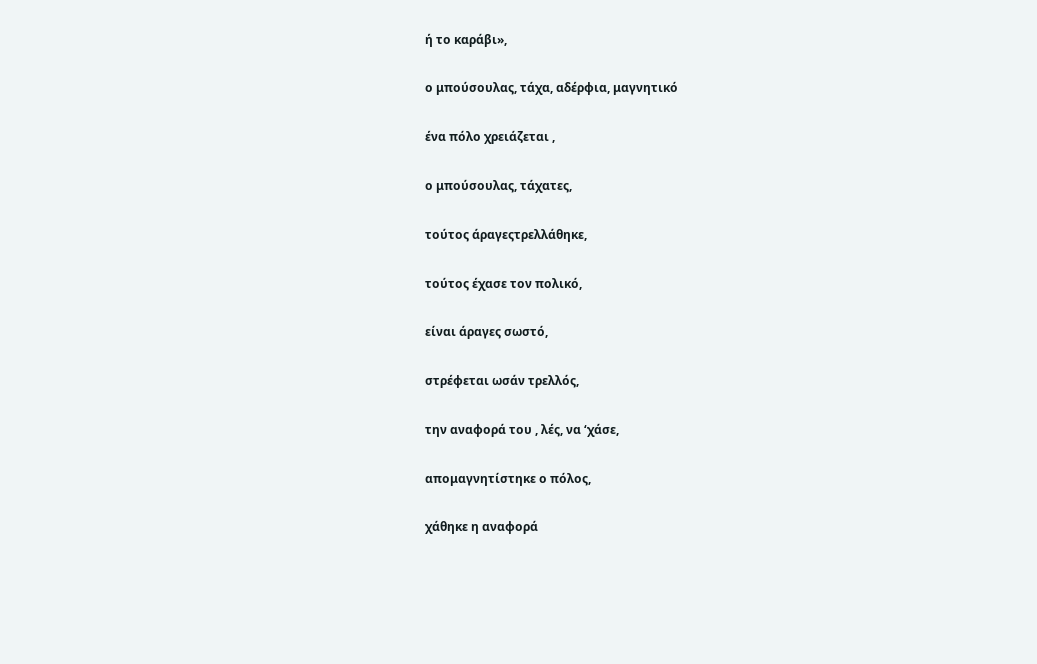ή το καράβι»,

ο μπούσουλας, τάχα, αδέρφια, μαγνητικό

ένα πόλο χρειάζεται ,

ο μπούσουλας, τάχατες,

τούτος άραγεςτρελλάθηκε,

τούτος έχασε τον πολικό,

είναι άραγες σωστό,

στρέφεται ωσάν τρελλός,

την αναφορά του , λές, να ‘χάσε,

απομαγνητίστηκε ο πόλος,

χάθηκε η αναφορά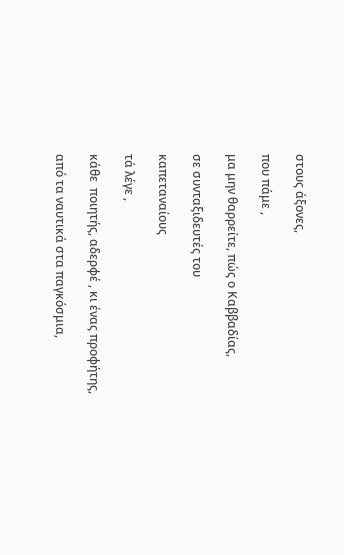στους άξονες,

που πάμε ,

μα μην θαρρείτε, πώς ο Καββαδίας,

σε συνταξιδευτές του

καπεταναίους

τά λέγε ,

κάθε  ποιητής, αδερφέ , κι ένας προφήτης,

από τα ναυτικά στα παγκόσμια,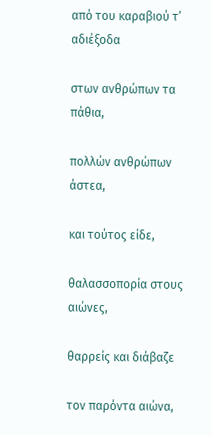από του καραβιού τ’ αδιέξοδα

στων ανθρώπων τα πάθια,

πολλών ανθρώπων άστεα,

και τούτος είδε,

θαλασσοπορία στους αιώνες,

θαρρείς και διάβαζε

τον παρόντα αιώνα,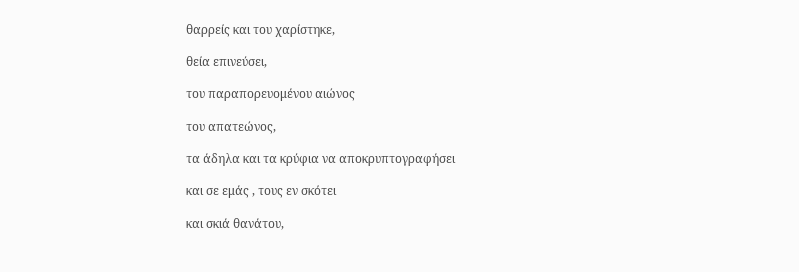θαρρείς και του χαρίστηκε,

θεία επινεύσει,

του παραπορευομένου αιώνος

του απατεώνος,

τα άδηλα και τα κρύφια να αποκρυπτογραφήσει

και σε εμάς , τους εν σκότει

και σκιά θανάτου,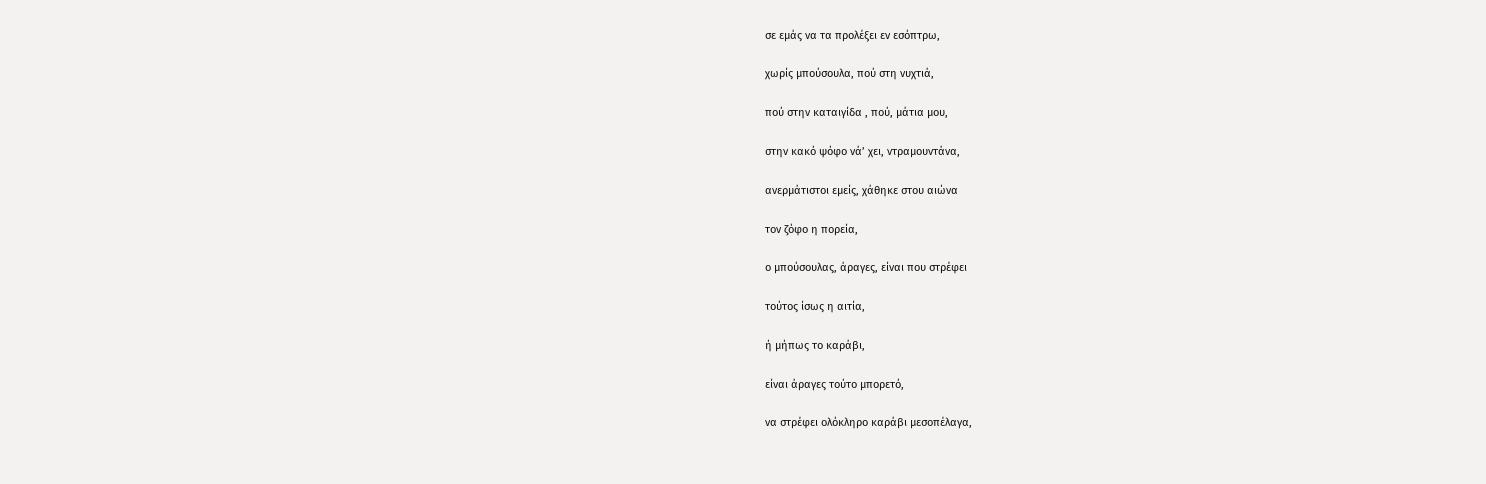σε εμάς να τα προλέξει εν εσόπτρω,

χωρίς μπούσουλα, πού στη νυχτιά,

πού στην καταιγίδα , πού, μάτια μου,

στην κακό ψόφο νά’ χει, ντραμουντάνα,

ανερμάτιστοι εμείς, χάθηκε στου αιώνα

τον ζόφο η πορεία,

ο μπούσουλας, άραγες, είναι που στρέφει

τούτος ίσως η αιτία,

ή μήπως το καράβι,

είναι άραγες τούτο μπορετό,

να στρέφει ολόκληρο καράβι μεσοπέλαγα,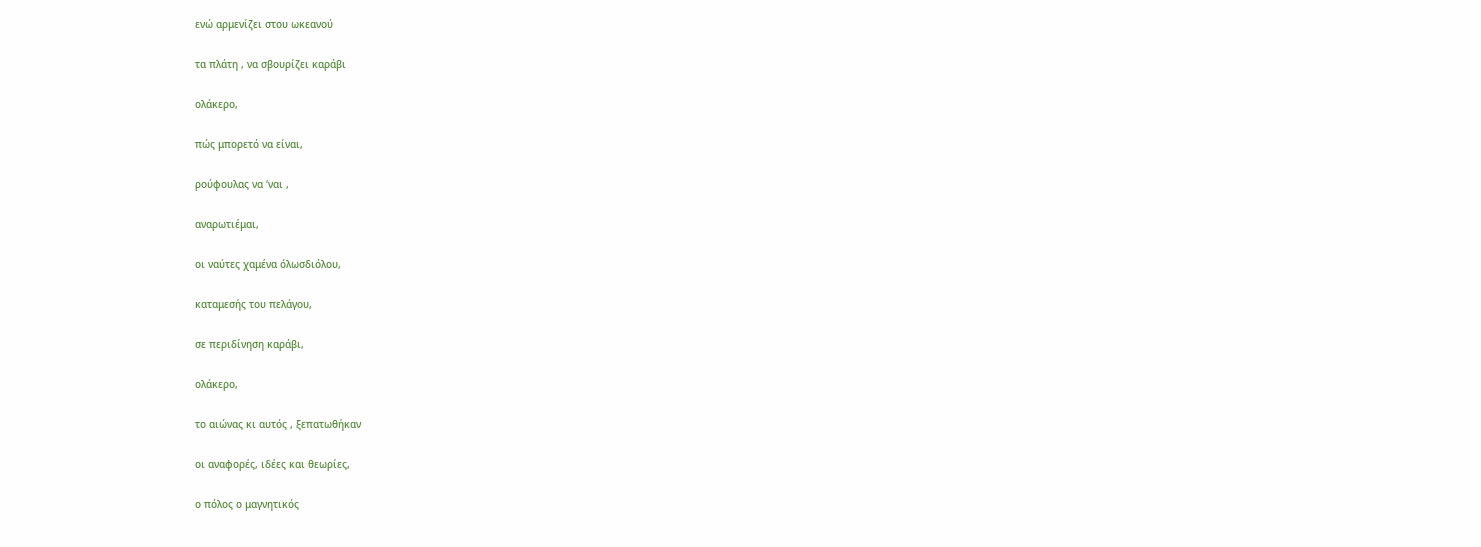ενώ αρμενίζει στου ωκεανού

τα πλάτη , να σβουρίζει καράβι

ολάκερο,

πώς μπορετό να είναι,

ρούφουλας να ‘ναι ,

αναρωτιέμαι,

οι ναύτες χαμένα όλωσδιόλου,

καταμεσής του πελάγου,

σε περιδίνηση καράβι,

ολάκερο,

το αιώνας κι αυτός , ξεπατωθήκαν

οι αναφορές, ιδέες και θεωρίες,

ο πόλος ο μαγνητικός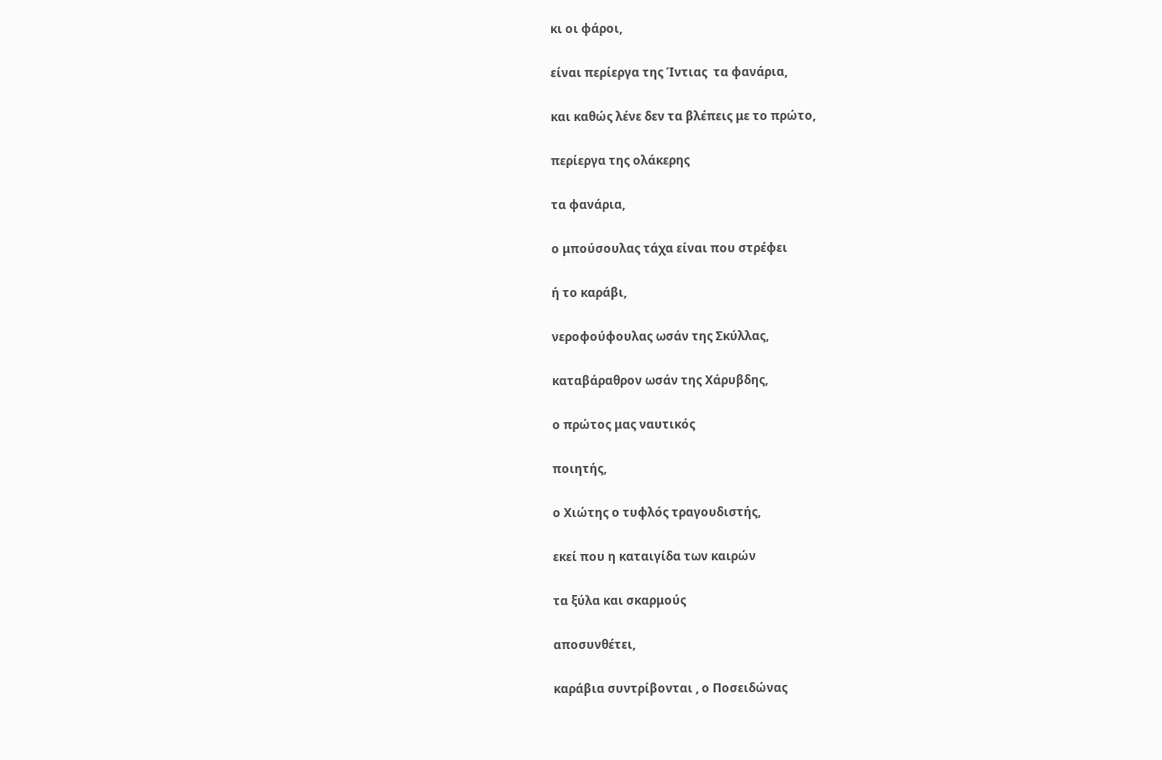κι οι φάροι,

είναι περίεργα της Ίντιας  τα φανάρια,

και καθώς λένε δεν τα βλέπεις με το πρώτο,

περίεργα της ολάκερης

τα φανάρια,

ο μπούσουλας τάχα είναι που στρέφει

ή το καράβι,

νεροφούφουλας ωσάν της Σκύλλας,

καταβάραθρον ωσάν της Χάρυβδης,

ο πρώτος μας ναυτικός

ποιητής,

ο Χιώτης ο τυφλός τραγουδιστής,

εκεί που η καταιγίδα των καιρών

τα ξύλα και σκαρμούς

αποσυνθέτει,

καράβια συντρίβονται , ο Ποσειδώνας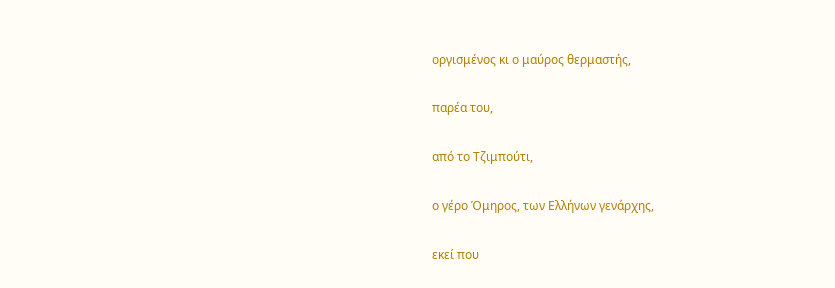οργισμένος κι ο μαύρος θερμαστής,

παρέα του,

από το Τζιμπούτι,

ο γέρο Όμηρος, των Ελλήνων γενάρχης,

εκεί που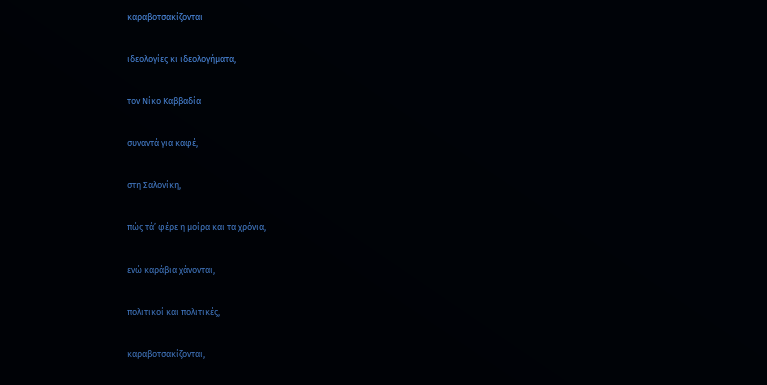καραβοτσακίζονται

ιδεολογίες κι ιδεολογήματα,

τον Νίκο Καββαδία

συναντά για καφέ,

στη Σαλονίκη,

πώς τά’ φέρε η μοίρα και τα χρόνια,

ενώ καράβια χάνονται,

πολιτικοί και πολιτικές,

καραβοτσακίζονται,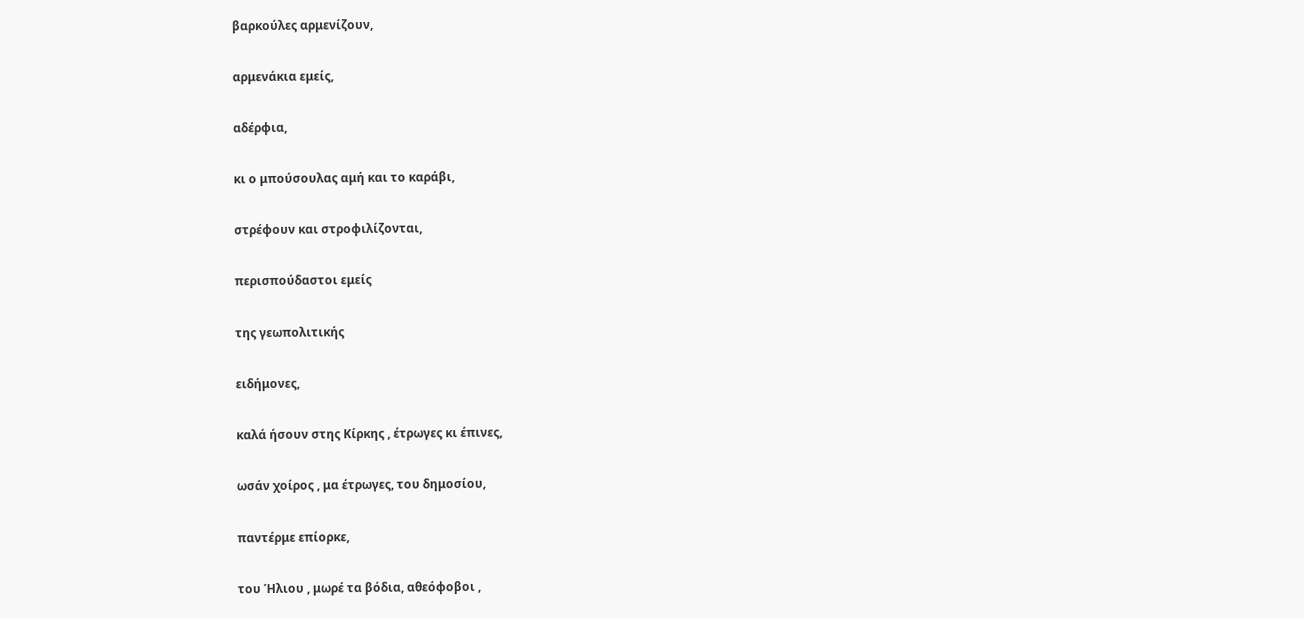βαρκούλες αρμενίζουν,

αρμενάκια εμείς,

αδέρφια,

κι ο μπούσουλας αμή και το καράβι,

στρέφουν και στροφιλίζονται,

περισπούδαστοι εμείς

της γεωπολιτικής

ειδήμονες,

καλά ήσουν στης Κίρκης , έτρωγες κι έπινες,

ωσάν χοίρος , μα έτρωγες, του δημοσίου,

παντέρμε επίορκε,

του Ήλιου , μωρέ τα βόδια, αθεόφοβοι ,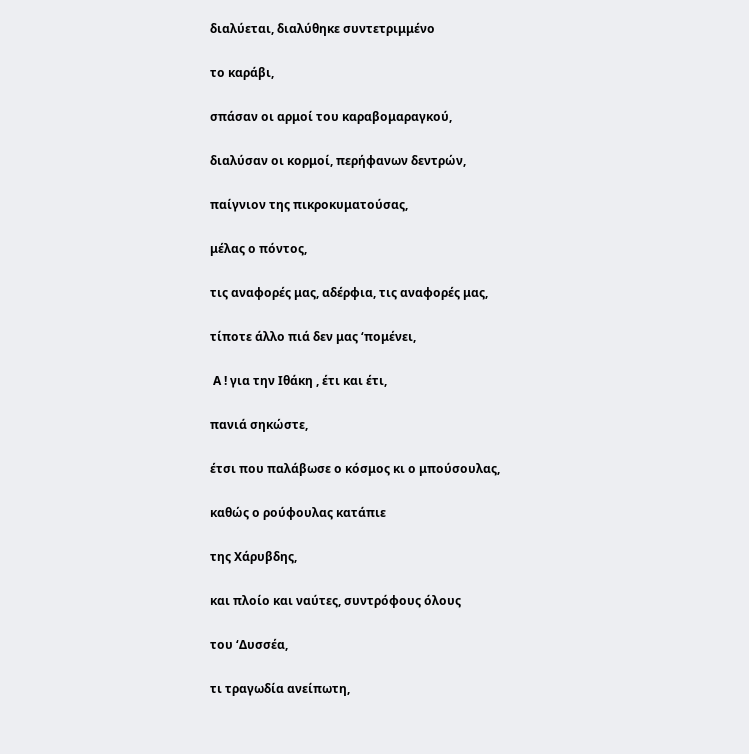διαλύεται, διαλύθηκε συντετριμμένο

το καράβι,

σπάσαν οι αρμοί του καραβομαραγκού,

διαλύσαν οι κορμοί, περήφανων δεντρών,

παίγνιον της πικροκυματούσας,

μέλας ο πόντος,

τις αναφορές μας, αδέρφια, τις αναφορές μας,

τίποτε άλλο πιά δεν μας ‘πομένει,

 Α ! για την Ιθάκη , έτι και έτι,

πανιά σηκώστε,

έτσι που παλάβωσε ο κόσμος κι ο μπούσουλας,

καθώς ο ρούφουλας κατάπιε

της Χάρυβδης,

και πλοίο και ναύτες, συντρόφους όλους

του ‘Δυσσέα,

τι τραγωδία ανείπωτη,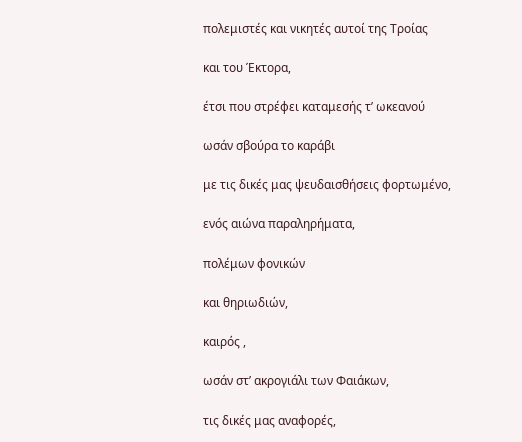πολεμιστές και νικητές αυτοί της Τροίας

και του Έκτορα,

έτσι που στρέφει καταμεσής τ’ ωκεανού

ωσάν σβούρα το καράβι

με τις δικές μας ψευδαισθήσεις φορτωμένο,

ενός αιώνα παραληρήματα,

πολέμων φονικών

και θηριωδιών,

καιρός ,

ωσάν στ’ ακρογιάλι των Φαιάκων,

τις δικές μας αναφορές,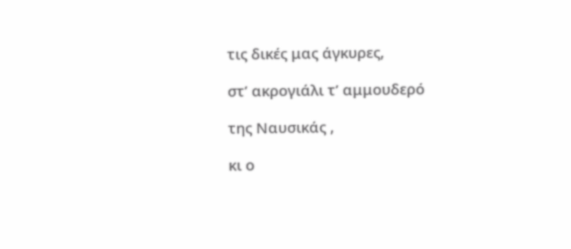τις δικές μας άγκυρες,

στ’ ακρογιάλι τ’ αμμουδερό

της Ναυσικάς ,

κι ο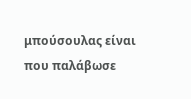μπούσουλας είναι που παλάβωσε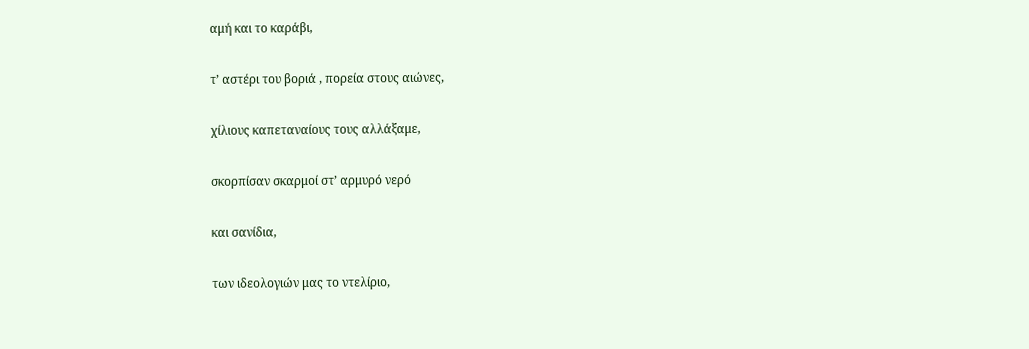αμή και το καράβι,

τ’ αστέρι του βοριά , πορεία στους αιώνες,

χίλιους καπεταναίους τους αλλάξαμε,

σκορπίσαν σκαρμοί στ’ αρμυρό νερό

και σανίδια,

των ιδεολογιών μας το ντελίριο,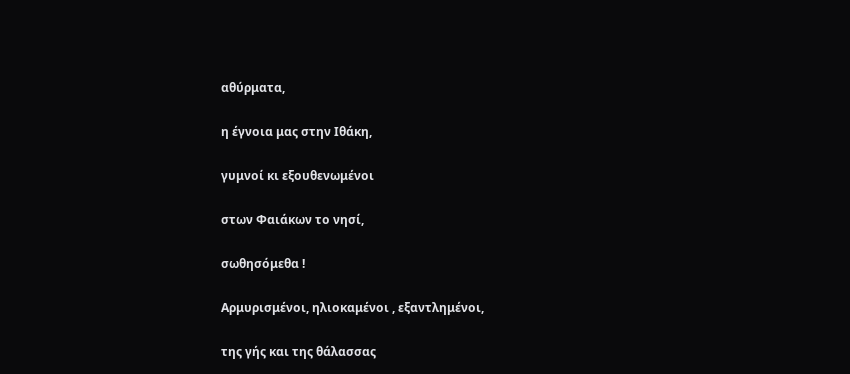αθύρματα,

η έγνοια μας στην Ιθάκη,

γυμνοί κι εξουθενωμένοι

στων Φαιάκων το νησί,

σωθησόμεθα !

Αρμυρισμένοι, ηλιοκαμένοι , εξαντλημένοι,

της γής και της θάλασσας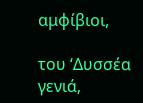αμφίβιοι,

του ‘Δυσσέα γενιά,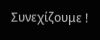Συνεχίζουμε !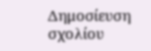Δημοσίευση σχολίου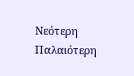Νεότερη Παλαιότερη